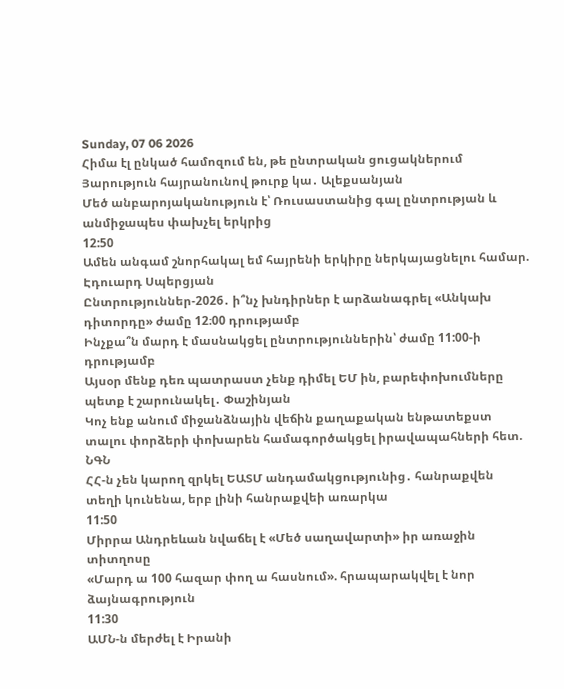Sunday, 07 06 2026
Հիմա էլ ընկած համոզում են, թե ընտրական ցուցակներում Յարություն հայրանունով թուրք կա․ Ալեքսանյան
Մեծ անբարոյականություն է՝ Ռուսաստանից գալ ընտրության և անմիջապես փախչել երկրից
12:50
Ամեն անգամ շնորհակալ եմ հայրենի երկիրը ներկայացնելու համար. Էդուարդ Սպերցյան
Ընտրություններ-2026․ ի՞նչ խնդիրներ է արձանագրել «Անկախ դիտորդը» ժամը 12։00 դրությամբ
Ինչքա՞ն մարդ է մասնակցել ընտրություններին՝ ժամը 11:00-ի դրությամբ
Այսօր մենք դեռ պատրաստ չենք դիմել ԵՄ ին, բարեփոխումները պետք է շարունակել․ Փաշինյան
Կոչ ենք անում միջանձնային վեճին քաղաքական ենթատեքստ տալու փորձերի փոխարեն համագործակցել իրավապահների հետ. ՆԳՆ
ՀՀ-ն չեն կարող զրկել ԵԱՏՄ անդամակցությունից․ հանրաքվեն տեղի կունենա, երբ լինի հանրաքվեի առարկա
11:50
Միրրա Անդրեևան նվաճել է «Մեծ սաղավարտի» իր առաջին տիտղոսը
«Մարդ ա 100 հազար փող ա հասնում». հրապարակվել է նոր ձայնագրություն
11:30
ԱՄՆ-ն մերժել է Իրանի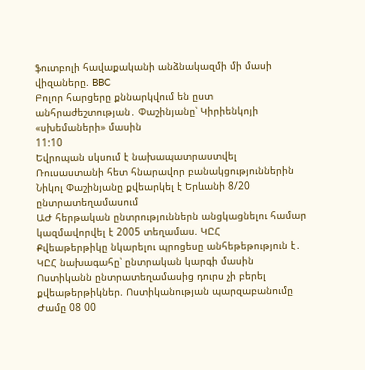ֆուտբոլի հավաքականի անձնակազմի մի մասի վիզաները. BBC
Բոլոր հարցերը քննարկվում են ըստ անհրաժեշտության․ Փաշինյանը՝ Կիրիենկոյի «սխեմաների» մասին
11:10
Եվրոպան սկսում է նախապատրաստվել Ռուսաստանի հետ հնարավոր բանակցություններին
Նիկոլ Փաշինյանը քվեարկել է Երևանի 8/20 ընտրատեղամասում
ԱԺ հերթական ընտրություններն անցկացնելու համար կազմավորվել է 2005 տեղամաս. ԿԸՀ
Քվեաթերթիկը նկարելու պրոցեսը անհեթեթություն է․ ԿԸՀ նախագահը՝ ընտրական կարգի մասին
Ոստիկանն ընտրատեղամասից դուրս չի բերել քվեաթերթիկներ. Ոստիկանության պարզաբանումը
Ժամը 08 00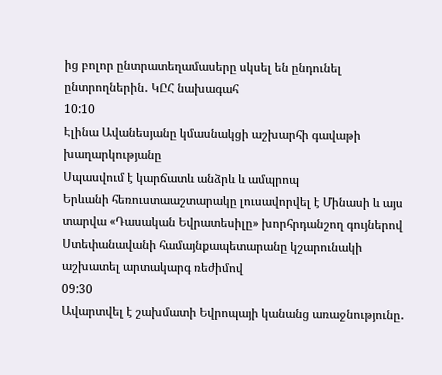ից բոլոր ընտրատեղամասերը սկսել են ընդունել ընտրողներին․ ԿԸՀ նախագահ
10:10
Էլինա Ավանեսյանը կմասնակցի աշխարհի գավաթի խաղարկությանը
Սպասվում է կարճատև անձրև և ամպրոպ
Երևանի հեռուստաաշտարակը լուսավորվել է Մինասի և այս տարվա «Դասական Եվրատեսիլը» խորհրդանշող գույներով
Ստեփանավանի համայնքապետարանը կշարունակի աշխատել արտակարգ ռեժիմով
09:30
Ավարտվել է շախմատի Եվրոպայի կանանց առաջնությունը․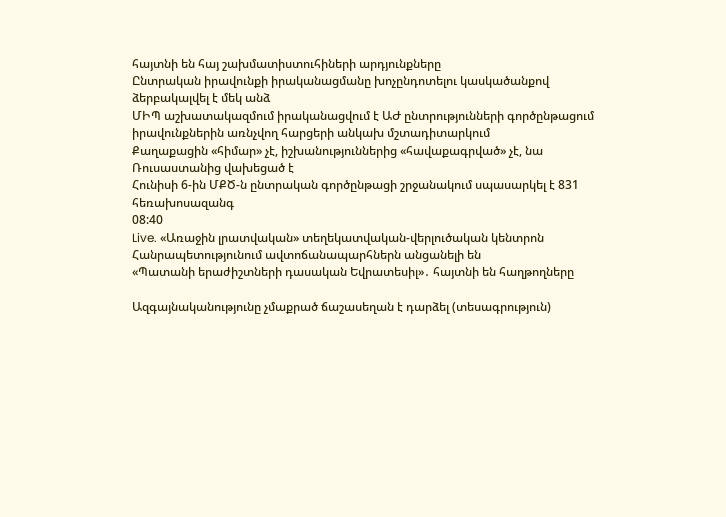հայտնի են հայ շախմատիստուհիների արդյունքները
Ընտրական իրավունքի իրականացմանը խոչընդոտելու կասկածանքով ձերբակալվել է մեկ անձ
ՄԻՊ աշխատակազմում իրականացվում է ԱԺ ընտրությունների գործընթացում իրավունքներին առնչվող հարցերի անկախ մշտադիտարկում
Քաղաքացին «հիմար» չէ, իշխանություններից «հավաքագրված» չէ, նա Ռուսաստանից վախեցած է
Հունիսի 6-ին ՄՔԾ-ն ընտրական գործընթացի շրջանակում սպասարկել է 831 հեռախոսազանգ
08:40
Live. «Առաջին լրատվական» տեղեկատվական-վերլուծական կենտրոն
Հանրապետությունում ավտոճանապարհներն անցանելի են
«Պատանի երաժիշտների դասական Եվրատեսիլ»․ հայտնի են հաղթողները

Ազգայնականությունը չմաքրած ճաշասեղան է դարձել (տեսագրություն)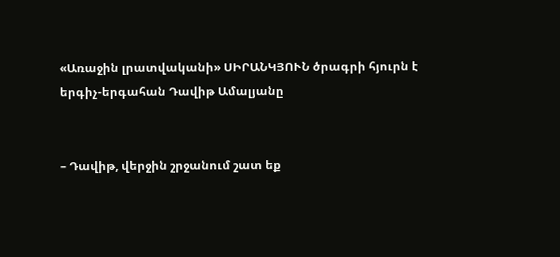«Առաջին լրատվականի» ՍԻՐԱՆԿՅՈՒՆ ծրագրի հյուրն է երգիչ-երգահան Դավիթ Ամալյանը


– Դավիթ, վերջին շրջանում շատ եք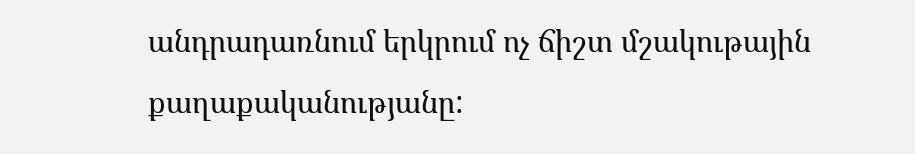անդրադառնում երկրում ոչ ճիշտ մշակութային քաղաքականությանը: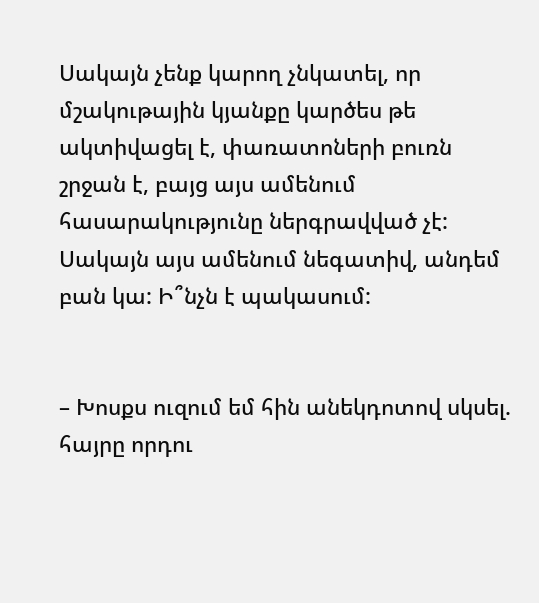Սակայն չենք կարող չնկատել, որ մշակութային կյանքը կարծես թե ակտիվացել է, փառատոների բուռն շրջան է, բայց այս ամենում հասարակությունը ներգրավված չէ: Սակայն այս ամենում նեգատիվ, անդեմ բան կա: Ի՞նչն է պակասում:


– Խոսքս ուզում եմ հին անեկդոտով սկսել. հայրը որդու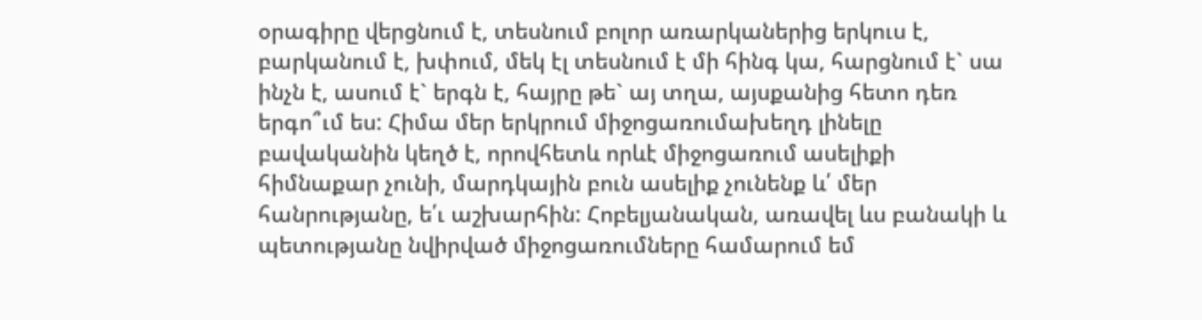օրագիրը վերցնում է, տեսնում բոլոր առարկաներից երկուս է, բարկանում է, խփում, մեկ էլ տեսնում է մի հինգ կա, հարցնում է` սա ինչն է, ասում է` երգն է, հայրը թե` այ տղա, այսքանից հետո դեռ երգո՞ւմ ես: Հիմա մեր երկրում միջոցառումախեղդ լինելը բավականին կեղծ է, որովհետև որևէ միջոցառում ասելիքի հիմնաքար չունի, մարդկային բուն ասելիք չունենք և՛ մեր հանրությանը, ե՛ւ աշխարհին: Հոբելյանական, առավել ևս բանակի և պետությանը նվիրված միջոցառումները համարում եմ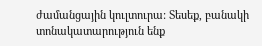ժամանցային կուլտուրա: Տեսեք, բանակի տոնակատարություն ենք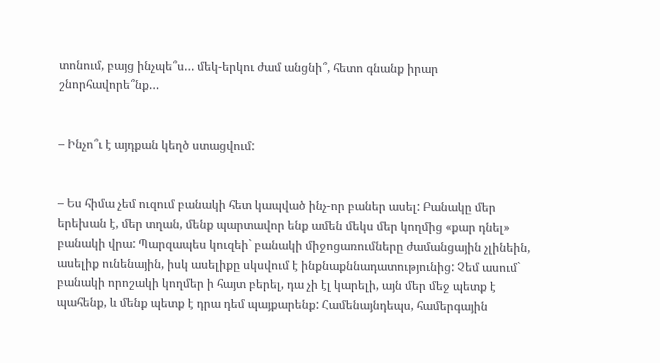տոնում, բայց ինչպե՞ս… մեկ-երկու ժամ անցնի՞, հետո գնանք իրար շնորհավորե՞նք…


– Ինչո՞ւ է այդքան կեղծ ստացվում:


– Ես հիմա չեմ ուզում բանակի հետ կապված ինչ-որ բաներ ասել: Բանակը մեր երեխան է, մեր տղան, մենք պարտավոր ենք ամեն մեկս մեր կողմից «քար դնել» բանակի վրա: Պարզապես կուզեի` բանակի միջոցառումները ժամանցային չլինեին, ասելիք ունենային, իսկ ասելիքը սկսվում է ինքնաքննադատությունից: Չեմ ասում` բանակի որոշակի կողմեր ի հայտ բերել, դա չի էլ կարելի, այն մեր մեջ պետք է պահենք, և մենք պետք է դրա դեմ պայքարենք: Համենայնդեպս, համերգային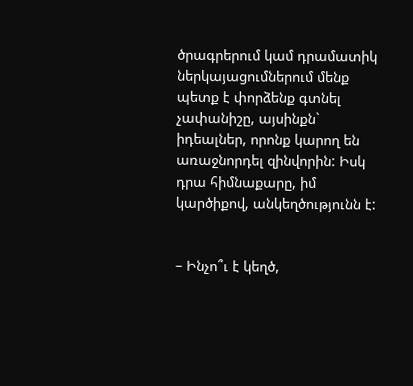ծրագրերում կամ դրամատիկ ներկայացումներում մենք պետք է փորձենք գտնել չափանիշը, այսինքն` իդեալներ, որոնք կարող են առաջնորդել զինվորին: Իսկ դրա հիմնաքարը, իմ կարծիքով, անկեղծությունն է:


– Ինչո՞ւ է կեղծ,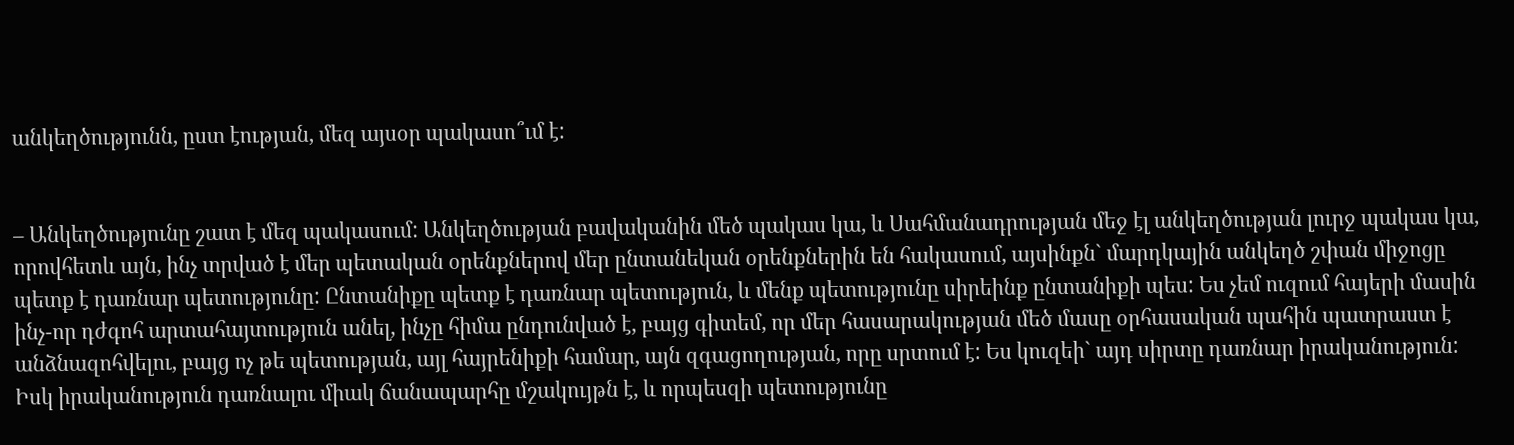անկեղծությունն, ըստ էության, մեզ այսօր պակասո՞ւմ է:


– Անկեղծությունը շատ է մեզ պակասում: Անկեղծության բավականին մեծ պակաս կա, և Սահմանադրության մեջ էլ անկեղծության լուրջ պակաս կա, որովհետև այն, ինչ տրված է մեր պետական օրենքներով մեր ընտանեկան օրենքներին են հակասում, այսինքն` մարդկային անկեղծ շփան միջոցը պետք է դառնար պետությունը: Ընտանիքը պետք է դառնար պետություն, և մենք պետությունը սիրեինք ընտանիքի պես: Ես չեմ ուզում հայերի մասին ինչ-որ դժգոհ արտահայտություն անել, ինչը հիմա ընդունված է, բայց գիտեմ, որ մեր հասարակության մեծ մասը օրհասական պահին պատրաստ է անձնազոհվելու, բայց ոչ թե պետության, այլ հայրենիքի համար, այն զգացողության, որը սրտում է: Ես կուզեի` այդ սիրտը դառնար իրականություն: Իսկ իրականություն դառնալու միակ ճանապարհը մշակույթն է, և որպեսզի պետությունը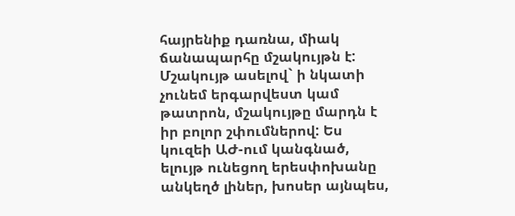հայրենիք դառնա, միակ ճանապարհը մշակույթն է: Մշակույթ ասելով` ի նկատի չունեմ երգարվեստ կամ թատրոն, մշակույթը մարդն է իր բոլոր շփումներով: Ես կուզեի ԱԺ-ում կանգնած, ելույթ ունեցող երեսփոխանը անկեղծ լիներ, խոսեր այնպես,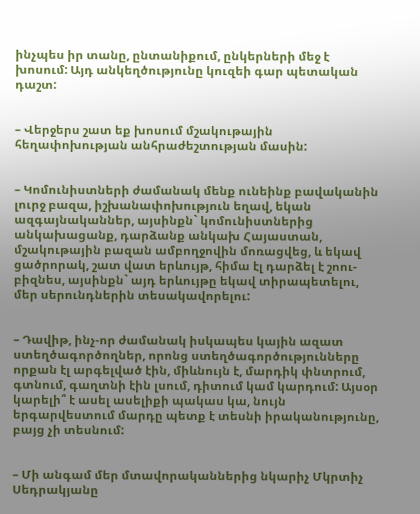ինչպես իր տանը, ընտանիքում, ընկերների մեջ է խոսում: Այդ անկեղծությունը կուզեի գար պետական դաշտ:


– Վերջերս շատ եք խոսում մշակութային հեղափոխության անհրաժեշտության մասին:


– Կոմունիստների ժամանակ մենք ունեինք բավականին լուրջ բազա, իշխանափոխություն եղավ, եկան ազգայնականներ, այսինքն` կոմունիստներից անկախացանք, դարձանք անկախ Հայաստան, մշակութային բազան ամբողջովին մոռացվեց, և եկավ ցածրորակ, շատ վատ երևույթ, հիմա էլ դարձել է շոու-բիզնես, այսինքն` այդ երևույթը եկավ տիրապետելու, մեր սերունդներին տեսակավորելու:


– Դավիթ, ինչ-որ ժամանակ իսկապես կային ազատ ստեղծագործողներ, որոնց ստեղծագործությունները որքան էլ արգելված էին, միևնույն է, մարդիկ փնտրում, գտնում, գաղտնի էին լսում, դիտում կամ կարդում: Այսօր կարելի՞ է ասել ասելիքի պակաս կա, նույն երգարվեստում մարդը պետք է տեսնի իրականությունը, բայց չի տեսնում:


– Մի անգամ մեր մտավորականներից նկարիչ Մկրտիչ Սեդրակյանը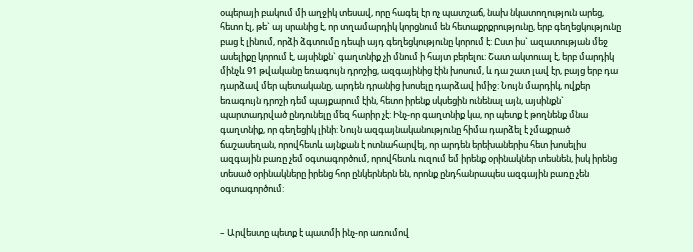օպերայի բակում մի աղջիկ տեսավ, որը հագել էր ոչ պատշաճ, նախ նկատողություն արեց, հետո էլ, թե` այ սրանից է, որ տղամարդիկ կորցնում են հետաքրքրությունը, երբ գեղեցկությունը բաց է լինում, որձի ձգտումը դեպի այդ գեղեցկությունը կորում է: Ըստ իս` ազատության մեջ ասելիքը կորում է, այսինքն` գաղտնիք չի մնում ի հայտ բերելու: Շատ ակտուալ է, երբ մարդիկ մինչև 91 թվականը եռագույն դրոշից, ազգայինից էին խոսում, և դա շատ լավ էր, բայց երբ դա դարձավ մեր պետականը, արդեն դրանից խոսելը դարձավ իմիջ: Նույն մարդիկ, ովքեր եռագույն դրոշի դեմ պայքարում էին, հետո իրենք սկսեցին ունենալ այն, այսինքն` պարտադրված ընդունելը մեզ հարիր չէ: Ինչ-որ գաղտնիք կա, որ պետք է թողնենք մնա գաղտնիք, որ գեղեցիկ լինի: Նույն ազգայնականությունը հիմա դարձել է չմաքրած ճաշասեղան, որովհետև այնքան է ոտնահարվել, որ արդեն երեխաներիս հետ խոսելիս ազգային բառը չեմ օգտագործում, որովհետև ուզում եմ իրենք օրինակներ տեսնեն, իսկ իրենց տեսած օրինակները իրենց հոր ընկերներն են, որոնք ընդհանրապես ազգային բառը չեն օգտագործում:


– Արվեստը պետք է պատմի ինչ-որ առումով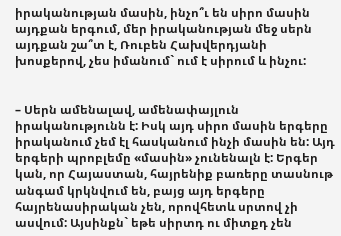իրականության մասին, ինչո՞ւ են սիրո մասին այդքան երգում, մեր իրականության մեջ սերն այդքան շա՞տ է, Ռուբեն Հախվերդյանի խոսքերով, չես իմանում` ում է սիրում և ինչու:


– Սերն ամենալավ, ամենափայլուն իրականությունն է: Իսկ այդ սիրո մասին երգերը իրականում չեմ էլ հասկանում ինչի մասին են: Այդ երգերի պրոբլեմը «մասին» չունենալն է: Երգեր կան, որ Հայաստան, հայրենիք բառերը տասնութ անգամ կրկնվում են, բայց այդ երգերը հայրենասիրական չեն, որովհետև սրտով չի ասվում: Այսինքն` եթե սիրտդ ու միտքդ չեն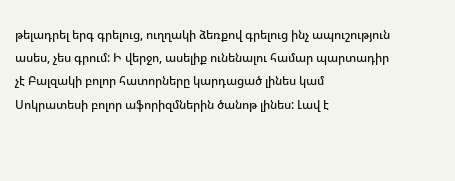թելադրել երգ գրելուց, ուղղակի ձեռքով գրելուց ինչ ապուշություն ասես, չես գրում: Ի վերջո, ասելիք ունենալու համար պարտադիր չէ Բալզակի բոլոր հատորները կարդացած լինես կամ Սոկրատեսի բոլոր աֆորիզմներին ծանոթ լինես: Լավ է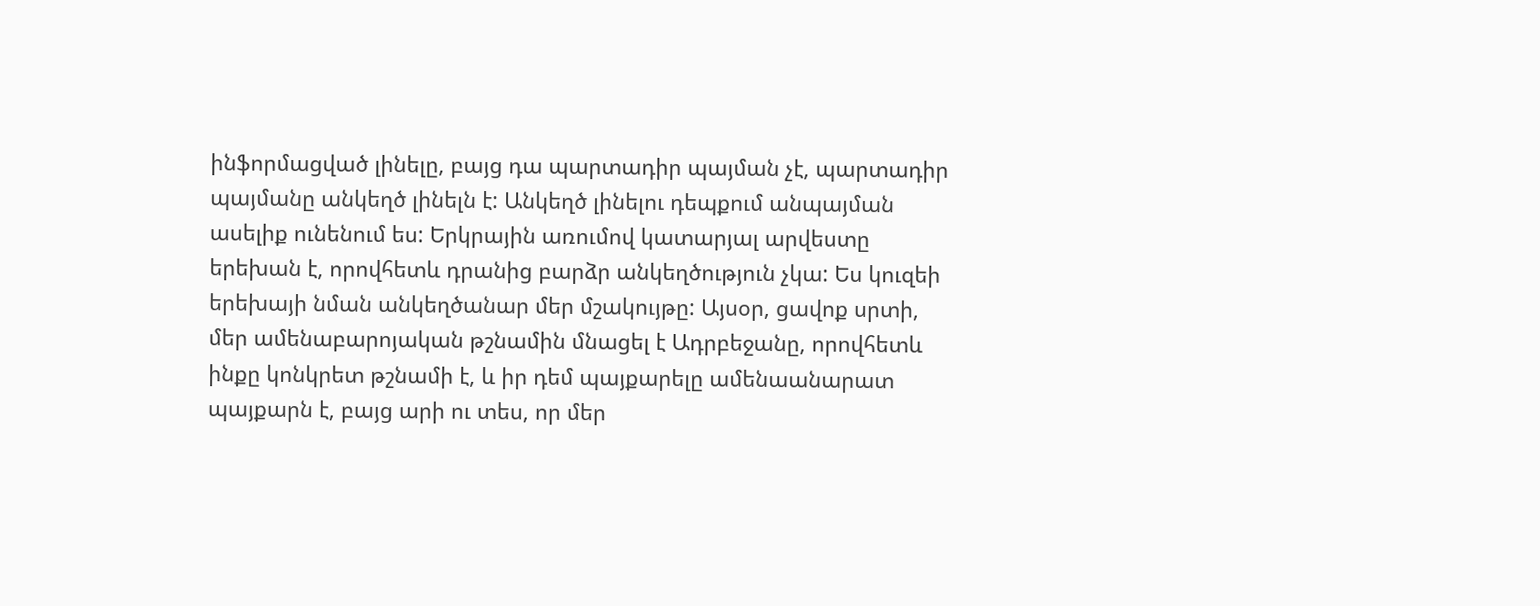ինֆորմացված լինելը, բայց դա պարտադիր պայման չէ, պարտադիր պայմանը անկեղծ լինելն է: Անկեղծ լինելու դեպքում անպայման ասելիք ունենում ես: Երկրային առումով կատարյալ արվեստը երեխան է, որովհետև դրանից բարձր անկեղծություն չկա: Ես կուզեի երեխայի նման անկեղծանար մեր մշակույթը: Այսօր, ցավոք սրտի, մեր ամենաբարոյական թշնամին մնացել է Ադրբեջանը, որովհետև ինքը կոնկրետ թշնամի է, և իր դեմ պայքարելը ամենաանարատ պայքարն է, բայց արի ու տես, որ մեր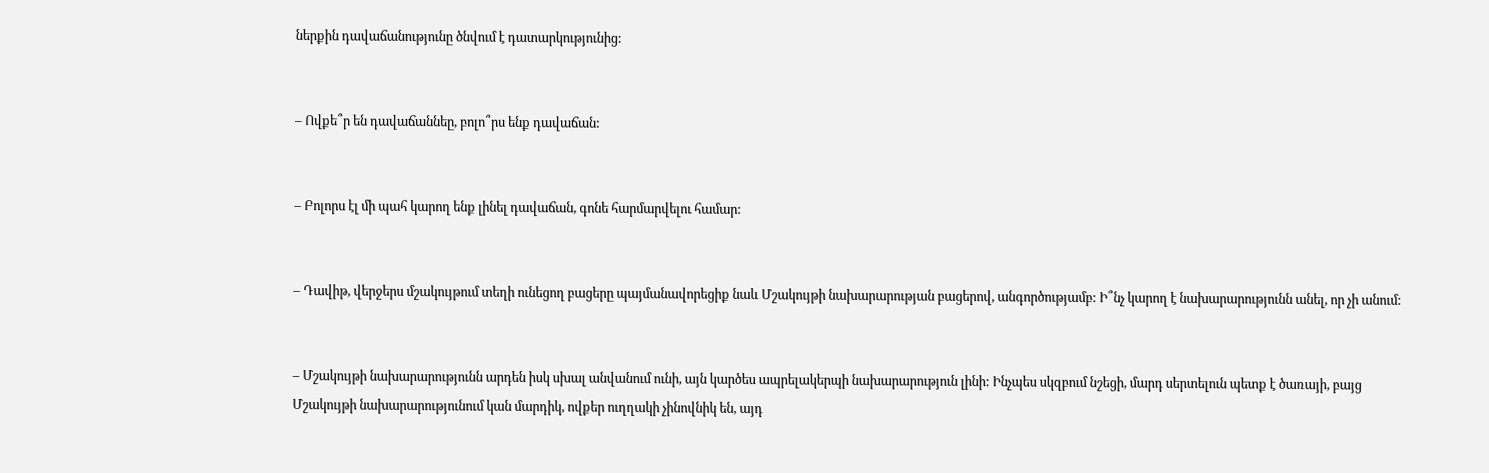ներքին դավաճանությունը ծնվում է դատարկությունից:


– Ովքե՞ր են դավաճաննեը, բոլո՞րս ենք դավաճան:


– Բոլորս էլ մի պահ կարող ենք լինել դավաճան, գոնե հարմարվելու համար:


– Դավիթ, վերջերս մշակույթում տեղի ունեցող բացերը պայմանավորեցիք նաև Մշակույթի նախարարության բացերով, անգործությամբ: Ի՞նչ կարող է նախարարությունն անել, որ չի անում:


– Մշակույթի նախարարությունն արդեն իսկ սխալ անվանում ունի, այն կարծես ապրելակերպի նախարարություն լինի: Ինչպես սկզբում նշեցի, մարդ սերտելուն պետք է ծառայի, բայց Մշակույթի նախարարությունում կան մարդիկ, ովքեր ուղղակի չինովնիկ են, այդ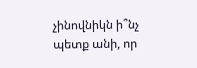չինովնիկն ի՞նչ պետք անի, որ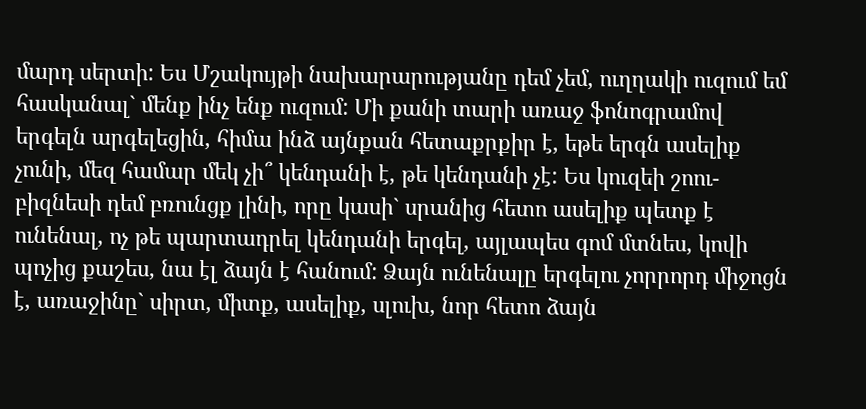մարդ սերտի: Ես Մշակույթի նախարարությանը դեմ չեմ, ուղղակի ուզում եմ հասկանալ` մենք ինչ ենք ուզում: Մի քանի տարի առաջ ֆոնոգրամով երգելն արգելեցին, հիմա ինձ այնքան հետաքրքիր է, եթե երգն ասելիք չունի, մեզ համար մեկ չի՞ կենդանի է, թե կենդանի չէ: Ես կուզեի շոու-բիզնեսի դեմ բռունցք լինի, որը կասի` սրանից հետո ասելիք պետք է ունենալ, ոչ թե պարտադրել կենդանի երգել, այլապես գոմ մտնես, կովի պոչից քաշես, նա էլ ձայն է հանում: Ձայն ունենալը երգելու չորրորդ միջոցն է, առաջինը` սիրտ, միտք, ասելիք, սլուխ, նոր հետո ձայն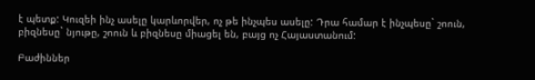է պետք: Կուզեի ինչ ասելը կարևորվեր, ոչ թե ինչպես ասելը: Դրա համար է ինչպեսը` շոուն, բիզնեսը` նյութը, շոուն և բիզնեսը միացել են, բայց ոչ Հայաստանում:

Բաժիններ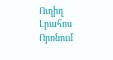Ուղիղ
Լրահոս
Որոնում